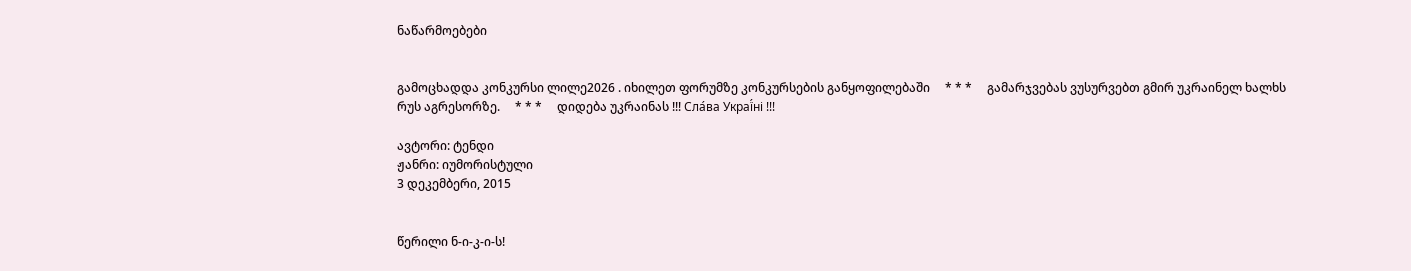ნაწარმოებები


გამოცხადდა კონკურსი ლილე2026 . იხილეთ ფორუმზე კონკურსების განყოფილებაში     * * *     გამარჯვებას ვუსურვებთ გმირ უკრაინელ ხალხს რუს აგრესორზე.     * * *     დიდება უკრაინას !!! Сла́ва Украї́ні !!!

ავტორი: ტენდი
ჟანრი: იუმორისტული
3 დეკემბერი, 2015


წერილი ნ-ი-კ-ი-ს!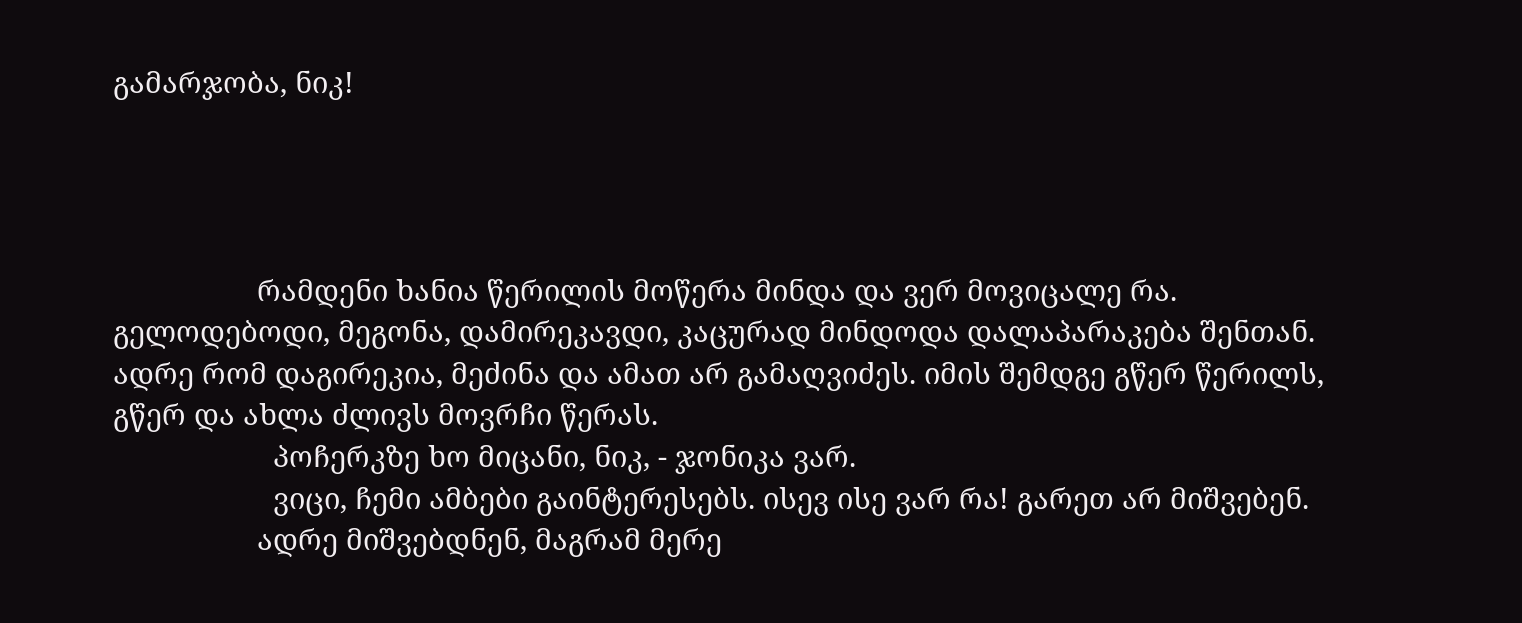გამარჯობა, ნიკ!




                  რამდენი ხანია წერილის მოწერა მინდა და ვერ მოვიცალე რა. გელოდებოდი, მეგონა, დამირეკავდი, კაცურად მინდოდა დალაპარაკება შენთან.  ადრე რომ დაგირეკია, მეძინა და ამათ არ გამაღვიძეს. იმის შემდგე გწერ წერილს, გწერ და ახლა ძლივს მოვრჩი წერას.
                    პოჩერკზე ხო მიცანი, ნიკ, - ჯონიკა ვარ.
                    ვიცი, ჩემი ამბები გაინტერესებს. ისევ ისე ვარ რა! გარეთ არ მიშვებენ.
                  ადრე მიშვებდნენ, მაგრამ მერე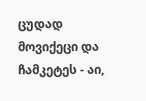ცუდად მოვიქეცი და ჩამკეტეს - აი,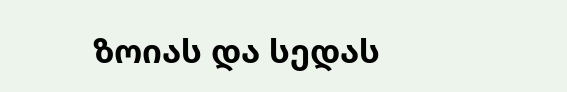ზოიას და სედას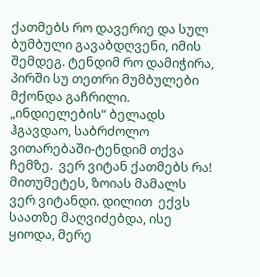ქათმებს რო დავერიე და სულ ბუმბული გავაბდღვენი, იმის შემდეგ. ტენდიმ რო დამიჭირა, პირში სუ თეთრი მუმბულები მქონდა გაჩრილი. „ინდიელების“ ბელადს ჰგავდაო, საბრძოლო ვითარებაში-ტენდიმ თქვა ჩემზე.  ვერ ვიტან ქათმებს რა! მითუმეტეს, ზოიას მამალს ვერ ვიტანდი. დილით  ექვს საათზე მაღვიძებდა, ისე ყიოდა, მერე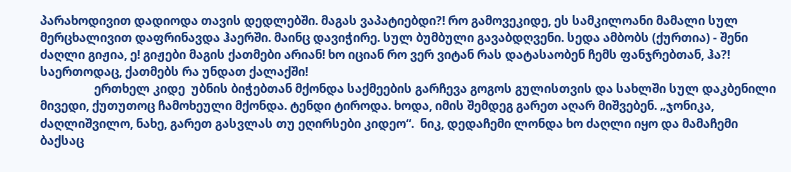პარახოდივით დადიოდა თავის დედლებში. მაგას ვაპატიებდი?! რო გამოვეკიდე, ეს სამკილოანი მამალი სულ მერცხალივით დაფრინავდა ჰაერში. მაინც დავიჭირე. სულ ბუმბული გავაბდღვენი. სედა ამბობს (ქურთია) - შენი ძაღლი გიჟია, ე! გიჟები მაგის ქათმები არიან! ხო იციან რო ვერ ვიტან რას დატასაობენ ჩემს ფანჯრებთან, ჰა?! საერთოდაც, ქათმებს რა უნდათ ქალაქში!
                  ერთხელ კიდე  უბნის ბიჭებთან მქონდა საქმეების გარჩევა გოგოს გულისთვის და სახლში სულ დაკბენილი მივედი, ქუთუთოც ჩამოხეული მქონდა. ტენდი ტიროდა. ხოდა, იმის შემდეგ გარეთ აღარ მიშვებენ. „ჯონიკა, ძაღლიშვილო, ნახე, გარეთ გასვლას თუ ეღირსები კიდეო“.  ნიკ, დედაჩემი ლონდა ხო ძაღლი იყო და მამაჩემი ბაქსაც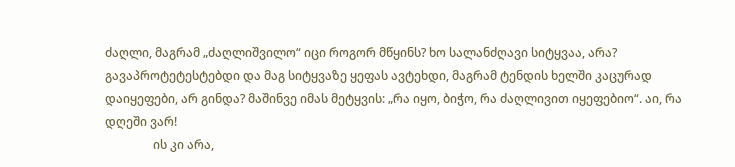ძაღლი, მაგრამ „ძაღლიშვილო“ იცი როგორ მწყინს? ხო სალანძღავი სიტყვაა, არა?  გავაპროტეტესტებდი და მაგ სიტყვაზე ყეფას ავტეხდი, მაგრამ ტენდის ხელში კაცურად დაიყეფები, არ გინდა? მაშინვე იმას მეტყვის: „რა იყო, ბიჭო, რა ძაღლივით იყეფებიო“. აი, რა დღეში ვარ!
                ის კი არა,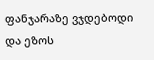ფანჯარაზე ვჯდებოდი და ეზოს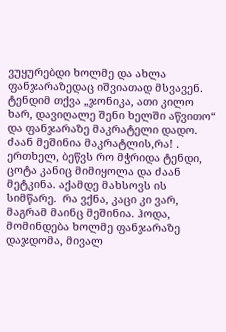ვუყურებდი ხოლმე და ახლა  ფანჯარაზედაც იშვიათად მსვავენ. ტენდიმ თქვა „ჯონიკა, ათი კილო ხარ, დავიღალე შენი ხელში აწვითო“ და ფანჯარაზე მაკრატელი დადო. ძაან მეშინია მაკრატლის,რა! . ერთხელ, ბეწვს რო მჭრიდა ტენდი,  ცოტა კანიც მიმიყოლა და ძაან მეტკინა. აქამდე მახსოვს ის სიმწარე.  რა ვქნა, კაცი კი ვარ, მაგრამ მაინც მეშინია. ჰოდა, მომინდება ხოლმე ფანჯარაზე დაჯდომა, მივალ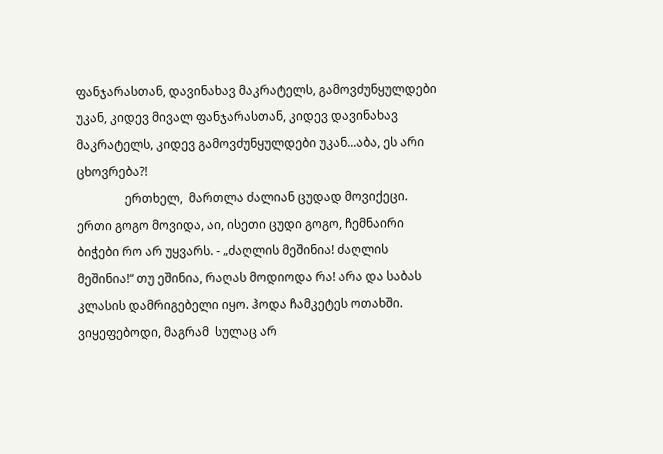ფანჯარასთან, დავინახავ მაკრატელს, გამოვძუნყულდები უკან, კიდევ მივალ ფანჯარასთან, კიდევ დავინახავ მაკრატელს, კიდევ გამოვძუნყულდები უკან...აბა, ეს არი ცხოვრება?!
                ერთხელ,  მართლა ძალიან ცუდად მოვიქეცი. ერთი გოგო მოვიდა, აი, ისეთი ცუდი გოგო, ჩემნაირი ბიჭები რო არ უყვარს. - „ძაღლის მეშინია! ძაღლის მეშინია!“ თუ ეშინია, რაღას მოდიოდა რა! არა და საბას კლასის დამრიგებელი იყო. ჰოდა ჩამკეტეს ოთახში. ვიყეფებოდი, მაგრამ  სულაც არ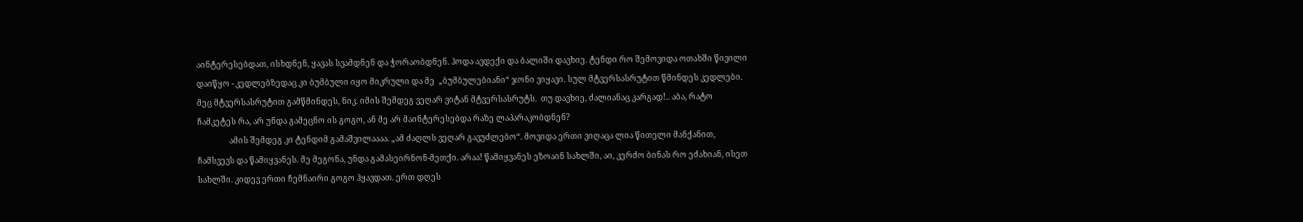აინტერესებდათ, ისხდნენ, ყავას სვამდნენ და ჭორაობდნენ. ჰოდა ავდექი და ბალიში დავხიე. ტენდი რო შემოვიდა ოთახში წივილი დაიწყო - კედლებზედაც კი ბუმბული იყო მიკრული და მე  „ბუმბულებიანი“ ჯონი ვიყავი. სულ მტვერსასრუტით წმინდეს კედლები. მეც მტვერსასრუტით გამწმინდეს, ნიკ. იმის შემდეგ ვეღარ ვიტან მტვერსასრუტს.  თუ დავხიე, ძალიანაც კარგად!.. აბა, რატო ჩამკეტეს რა, არ უნდა გამეცნო ის გოგო, ან მე არ მაინტერესებდა რაზე ლაპარაკობდნენ?
                ამის შემდეგ კი ტენდიმ გამაშვილაააა. „ამ ძაღლს ვეღარ გავუძლებო“. მოვიდა ერთი ვიღაცა ლია წითელი მანქანით, ჩამსვევს და წამიყვანეს. მე მეგონა, უნდა გამასეირნონ-მეთქი. არაა! წამიყვანეს ეზოაინ სახლში, აი, კერძო ბინას რო ეძახიან, ისეთ სახლში. კიდევ ერთი ჩემნაირი გოგო ჰყავდათ. ერთ დღეს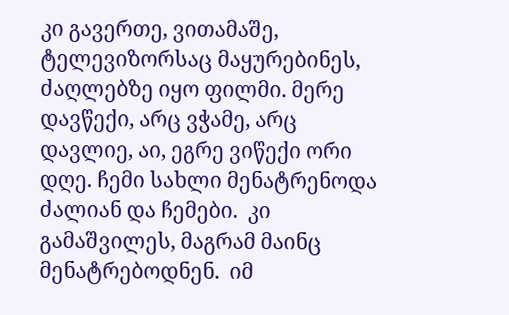კი გავერთე, ვითამაშე, ტელევიზორსაც მაყურებინეს, ძაღლებზე იყო ფილმი. მერე დავწექი, არც ვჭამე, არც დავლიე, აი, ეგრე ვიწექი ორი დღე. ჩემი სახლი მენატრენოდა ძალიან და ჩემები.  კი გამაშვილეს, მაგრამ მაინც მენატრებოდნენ.  იმ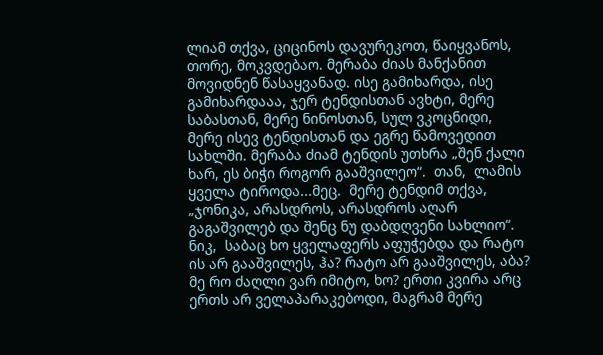ლიამ თქვა, ციცინოს დავურეკოთ, წაიყვანოს, თორე, მოკვდებაო. მერაბა ძიას მანქანით მოვიდნენ წასაყვანად. ისე გამიხარდა, ისე გამიხარდააა, ჯერ ტენდისთან ავხტი, მერე საბასთან, მერე ნინოსთან, სულ ვკოცნიდი, მერე ისევ ტენდისთან და ეგრე წამოვედით სახლში. მერაბა ძიამ ტენდის უთხრა „შენ ქალი ხარ, ეს ბიჭი როგორ გააშვილეო“.  თან,  ლამის ყველა ტიროდა...მეც.  მერე ტენდიმ თქვა, „ჯონიკა, არასდროს, არასდროს აღარ გაგაშვილებ და შენც ნუ დაბდღვენი სახლიო“. ნიკ,  საბაც ხო ყველაფერს აფუჭებდა და რატო ის არ გააშვილეს, ჰა? რატო არ გააშვილეს, აბა? მე რო ძაღლი ვარ იმიტო, ხო? ერთი კვირა არც ერთს არ ველაპარაკებოდი, მაგრამ მერე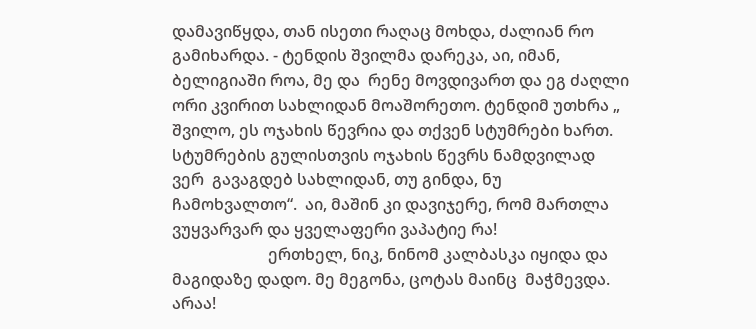დამავიწყდა, თან ისეთი რაღაც მოხდა, ძალიან რო გამიხარდა. - ტენდის შვილმა დარეკა, აი, იმან, ბელიგიაში როა, მე და  რენე მოვდივართ და ეგ ძაღლი ორი კვირით სახლიდან მოაშორეთო. ტენდიმ უთხრა „ შვილო, ეს ოჯახის წევრია და თქვენ სტუმრები ხართ. სტუმრების გულისთვის ოჯახის წევრს ნამდვილად ვერ  გავაგდებ სახლიდან, თუ გინდა, ნუ ჩამოხვალთო“.  აი, მაშინ კი დავიჯერე, რომ მართლა ვუყვარვარ და ყველაფერი ვაპატიე რა!
                        ერთხელ, ნიკ, ნინომ კალბასკა იყიდა და მაგიდაზე დადო. მე მეგონა, ცოტას მაინც  მაჭმევდა. არაა!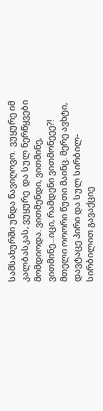სამსახურში უნდა წავიღოვო.  ვუყურე იმ კალბასკას, ვუყურე  და სულ ნერწყვები მომდიოდა. ვითმენდი, ვითმინე, ვითმინე...იცი, რამდენი ვითმონეეე?! მთელი ოოორი წუთი მაინც. მერე ავხტი, დავტაცე პირი და სულ სირბილ-სირბილით გავაქციე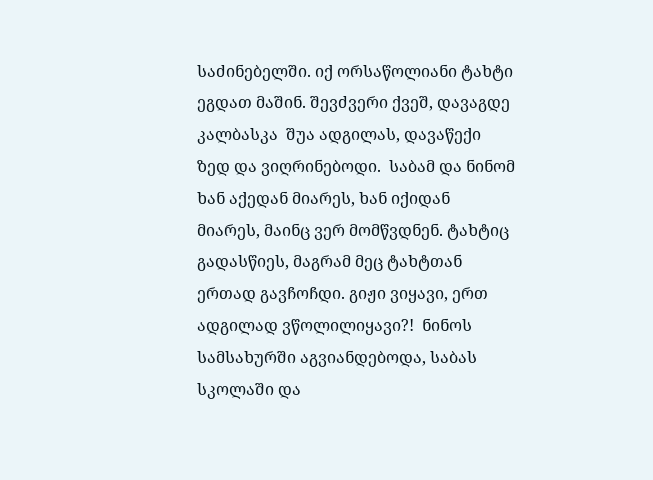საძინებელში. იქ ორსაწოლიანი ტახტი ეგდათ მაშინ. შევძვერი ქვეშ, დავაგდე კალბასკა  შუა ადგილას, დავაწექი ზედ და ვიღრინებოდი.  საბამ და ნინომ ხან აქედან მიარეს, ხან იქიდან მიარეს, მაინც ვერ მომწვდნენ. ტახტიც გადასწიეს, მაგრამ მეც ტახტთან ერთად გავჩოჩდი. გიჟი ვიყავი, ერთ ადგილად ვწოლილიყავი?!  ნინოს სამსახურში აგვიანდებოდა, საბას სკოლაში და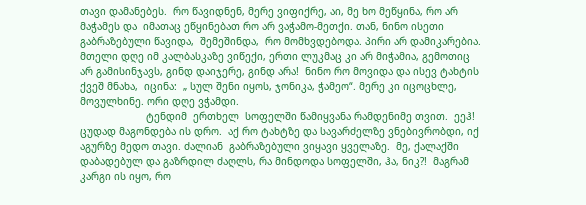თავი დამანებეს.  რო წავიდნენ, მერე ვიფიქრე, აი, მე ხო მეწყინა, რო არ მაჭამეს და  იმათაც ეწყინებათ რო არ ვაჭამო-მეთქი. თან, ნინო ისეთი გაბრაზებული წავიდა,  შემეშინდა,  რო მომხვდებოდა. პირი არ დამიკარებია. მთელი დღე იმ კალბასკაზე ვიწექი, ერთი ლუკმაც კი არ მიჭამია, გემოთიც  არ გამისინჯავს, გინდ დაიჯერე, გინდ არა!  ნინო რო მოვიდა და ისევ ტახტის ქვეშ მნახა,  იცინა:  „ სულ შენი იყოს, ჯონიკა, ჭამეო“. მერე კი იცოცხლე, მოვულხინე. ორი დღე ვჭამდი.
                      ტენდიმ  ერთხელ  სოფელში წამიყვანა რამდენიმე თვით.  ეეჰ! ცუდად მაგონდება ის დრო.  აქ რო ტახტზე და სავარძელზე ვნებივრობდი, იქ აგურზე მედო თავი. ძალიან  გაბრაზებული ვიყავი ყველაზე.  მე, ქალაქში დაბადებულ და გაზრდილ ძაღლს, რა მინდოდა სოფელში, ჰა, ნიკ?!  მაგრამ კარგი ის იყო, რო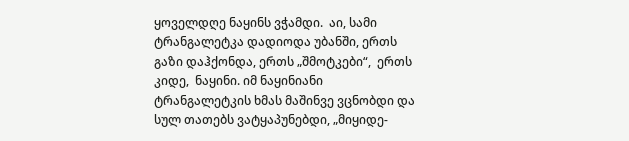ყოველდღე ნაყინს ვჭამდი.  აი, სამი ტრანგალეტკა დადიოდა უბანში, ერთს გაზი დაჰქონდა, ერთს „შმოტკები“,  ერთს კიდე,  ნაყინი. იმ ნაყინიანი ტრანგალეტკის ხმას მაშინვე ვცნობდი და სულ თათებს ვატყაპუნებდი, „მიყიდე-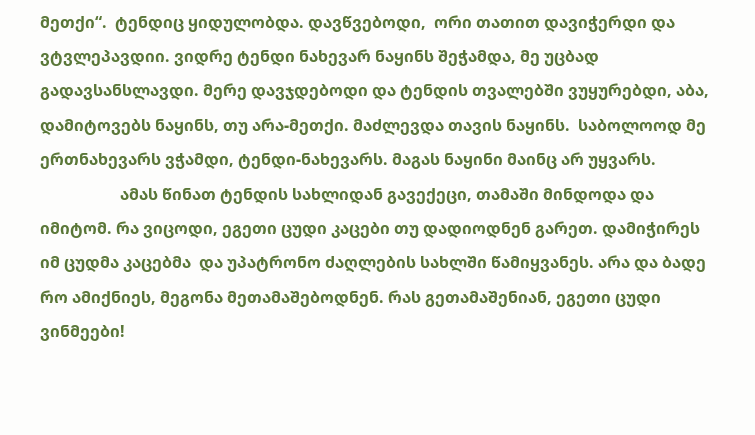მეთქი“.  ტენდიც ყიდულობდა. დავწვებოდი,  ორი თათით დავიჭერდი და ვტვლეპავდიი. ვიდრე ტენდი ნახევარ ნაყინს შეჭამდა, მე უცბად გადავსანსლავდი. მერე დავჯდებოდი და ტენდის თვალებში ვუყურებდი, აბა, დამიტოვებს ნაყინს, თუ არა-მეთქი. მაძლევდა თავის ნაყინს.  საბოლოოდ მე ერთნახევარს ვჭამდი, ტენდი-ნახევარს. მაგას ნაყინი მაინც არ უყვარს.
                    ამას წინათ ტენდის სახლიდან გავექეცი, თამაში მინდოდა და იმიტომ. რა ვიცოდი, ეგეთი ცუდი კაცები თუ დადიოდნენ გარეთ. დამიჭირეს იმ ცუდმა კაცებმა  და უპატრონო ძაღლების სახლში წამიყვანეს. არა და ბადე რო ამიქნიეს, მეგონა მეთამაშებოდნენ. რას გეთამაშენიან, ეგეთი ცუდი ვინმეები!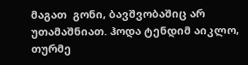მაგათ  გონი, ბავშვობაშიც არ უთამაშნიათ. ჰოდა ტენდიმ აიკლო, თურმე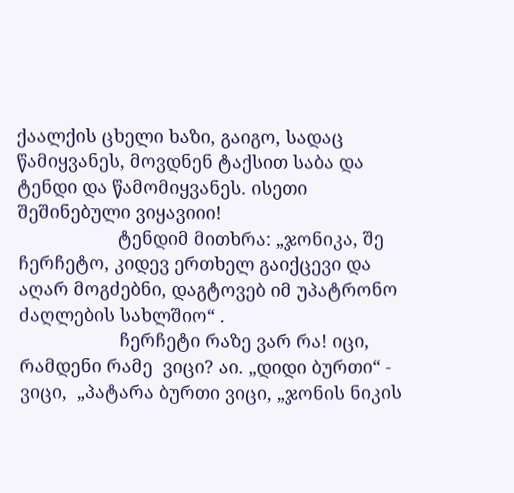ქაალქის ცხელი ხაზი, გაიგო, სადაც წამიყვანეს, მოვდნენ ტაქსით საბა და ტენდი და წამომიყვანეს. ისეთი შეშინებული ვიყავიიი!
                    ტენდიმ მითხრა: „ჯონიკა, შე ჩერჩეტო, კიდევ ერთხელ გაიქცევი და აღარ მოგძებნი, დაგტოვებ იმ უპატრონო ძაღლების სახლშიო“ .
                    ჩერჩეტი რაზე ვარ რა! იცი, რამდენი რამე  ვიცი? აი. „დიდი ბურთი“ -  ვიცი,  „პატარა ბურთი ვიცი, „ჯონის ნიკის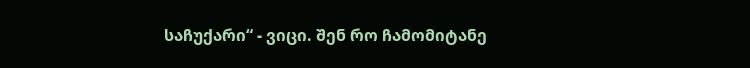საჩუქარი“ - ვიცი. შენ რო ჩამომიტანე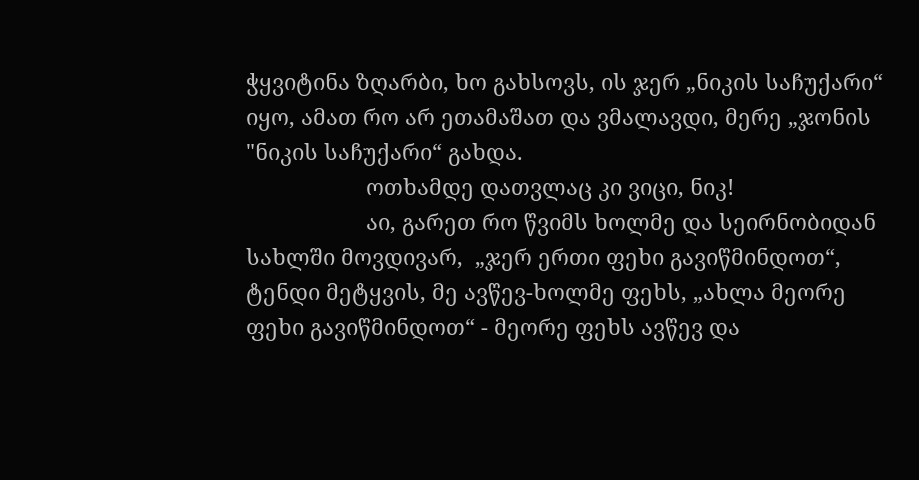ჭყვიტინა ზღარბი, ხო გახსოვს, ის ჯერ „ნიკის საჩუქარი“ იყო, ამათ რო არ ეთამაშათ და ვმალავდი, მერე „ჯონის "ნიკის საჩუქარი“ გახდა.
                    ოთხამდე დათვლაც კი ვიცი, ნიკ!
                    აი, გარეთ რო წვიმს ხოლმე და სეირნობიდან სახლში მოვდივარ,  „ჯერ ერთი ფეხი გავიწმინდოთ“, ტენდი მეტყვის, მე ავწევ-ხოლმე ფეხს, „ახლა მეორე ფეხი გავიწმინდოთ“ - მეორე ფეხს ავწევ და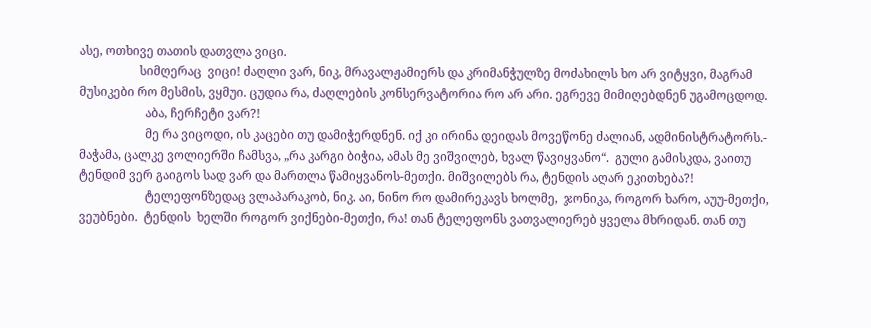ასე, ოთხივე თათის დათვლა ვიცი.
                    სიმღერაც  ვიცი! ძაღლი ვარ, ნიკ, მრავალჟამიერს და კრიმანჭულზე მოძახილს ხო არ ვიტყვი, მაგრამ  მუსიკები რო მესმის, ვყმუი. ცუდია რა, ძაღლების კონსერვატორია რო არ არი. ეგრევე მიმიღებდნენ უგამოცდოდ.
                      აბა, ჩერჩეტი ვარ?!
                      მე რა ვიცოდი, ის კაცები თუ დამიჭერდნენ. იქ კი ირინა დეიდას მოვეწონე ძალიან, ადმინისტრატორს.- მაჭამა, ცალკე ვოლიერში ჩამსვა, „რა კარგი ბიჭია, ამას მე ვიშვილებ, ხვალ წავიყვანო“.  გული გამისკდა, ვაითუ ტენდიმ ვერ გაიგოს სად ვარ და მართლა წამიყვანოს-მეთქი. მიშვილებს რა, ტენდის აღარ ეკითხება?!
                      ტელეფონზედაც ვლაპარაკობ, ნიკ. აი, ნინო რო დამირეკავს ხოლმე,  ჯონიკა, როგორ ხარო, აუუ-მეთქი, ვეუბნები.  ტენდის  ხელში როგორ ვიქნები-მეთქი, რა! თან ტელეფონს ვათვალიერებ ყველა მხრიდან. თან თუ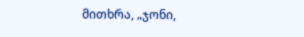მითხრა, „ჯონი,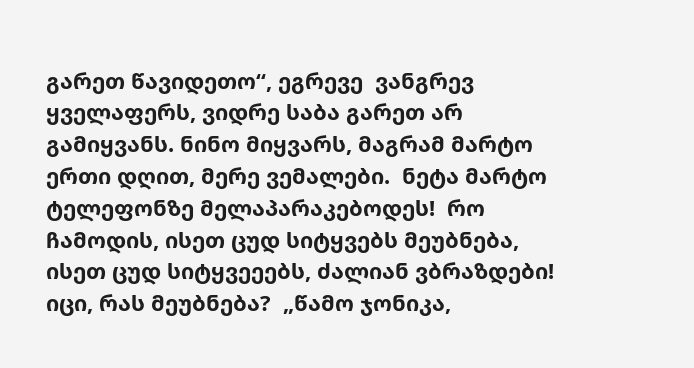გარეთ წავიდეთო“, ეგრევე  ვანგრევ ყველაფერს, ვიდრე საბა გარეთ არ გამიყვანს. ნინო მიყვარს, მაგრამ მარტო ერთი დღით, მერე ვემალები.  ნეტა მარტო ტელეფონზე მელაპარაკებოდეს!  რო ჩამოდის, ისეთ ცუდ სიტყვებს მეუბნება, ისეთ ცუდ სიტყვეეებს, ძალიან ვბრაზდები!  იცი, რას მეუბნება?  „წამო ჯონიკა,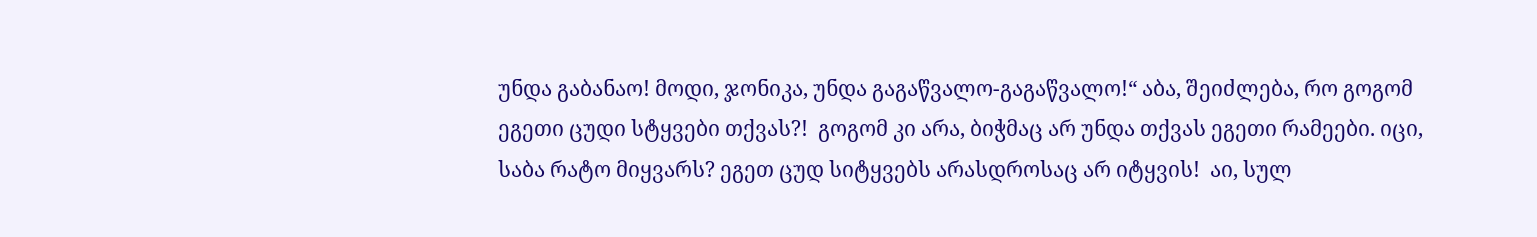უნდა გაბანაო! მოდი, ჯონიკა, უნდა გაგაწვალო-გაგაწვალო!“ აბა, შეიძლება, რო გოგომ ეგეთი ცუდი სტყვები თქვას?!  გოგომ კი არა, ბიჭმაც არ უნდა თქვას ეგეთი რამეები. იცი, საბა რატო მიყვარს? ეგეთ ცუდ სიტყვებს არასდროსაც არ იტყვის!  აი, სულ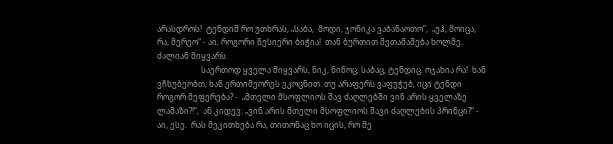არასდროს!  ტენდიმ რო უთხრას, „საბა,  მოდი, ჯონიკა ვაბანაოთო“,  „უჰ, მოიცა, რა, მერეო“ - აი, როგორი წესიერი ბიჭია!  თან ბურთით მეთამაშება ხოლმე.  ძალიან მიყვარს.
                      საერთოდ ყველა მიყვარს, ნიკ, ნინოც, საბაც, ტენდიც. ოჯახია რა!  ხან ვჩხუბეობთ, ხან ერთიმეორეს ვკოცნით. თუ არაფერს ვაფუჭებ, იცი ტენდი როგორ მეფერება? -  „მთელი მსოფლიოს შავ ძაღლებში ვინ არის ყველაზე ლამაზი?!“,  ან კიდევ: „ვინ არის მთელი მსოფლიოს შავი ძაღლების პრინცი?“ - აი, ესე.  რას მეკითხება რა, თითონაც ხო იცის, რო მე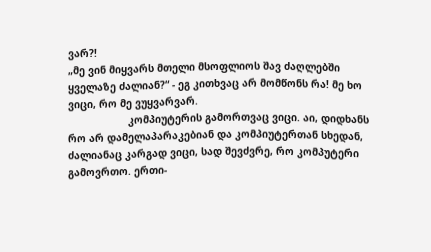ვარ?!
„მე ვინ მიყვარს მთელი მსოფლიოს შავ ძაღლებში ყველაზე ძალიან?“ - ეგ კითხვაც არ მომწონს რა! მე ხო ვიცი, რო მე ვუყვარვარ.
                    კომპიუტერის გამორთვაც ვიცი. აი, დიდხანს რო არ დამელაპარაკებიან და კომპიუტერთან სხედან, ძალიანაც კარგად ვიცი, სად შევძვრე, რო კომპუტერი გამოვრთო. ერთი-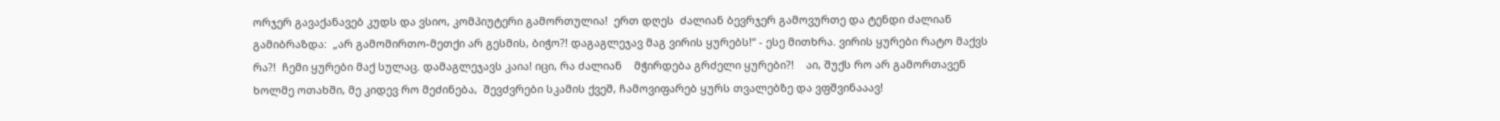ორჯერ გავაქანავებ კუდს და ვსიო, კომპიუტერი გამორთულია!  ერთ დღეს  ძალიან ბევრჯერ გამოვურთე და ტენდი ძალიან გამიბრაზდა:  „არ გამომირთო-მეთქი არ გესმის, ბიჭო?! დაგაგლეჯავ მაგ ვირის ყურებს!“ - ესე მითხრა. ვირის ყურები რატო მაქვს რა?!  ჩემი ყურები მაქ სულაც. დამაგლეჯავს კაია! იცი, რა ძალიან    მჭირდება გრძელი ყურები?!    აი, შუქს რო არ გამორთავენ ხოლმე ოთახში, მე კიდევ რო მეძინება,  შევძვრები სკამის ქვეშ, ჩამოვიფარებ ყურს თვალებზე და ვფშვინააავ!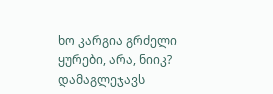ხო კარგია გრძელი ყურები, არა, ნიიკ? დამაგლეჯავს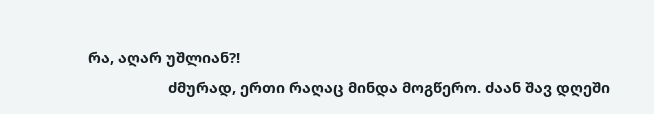რა, აღარ უშლიან?!
                    ძმურად, ერთი რაღაც მინდა მოგწერო. ძაან შავ დღეში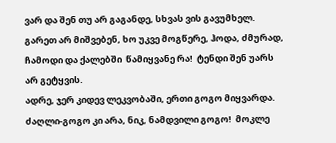ვარ და შენ თუ არ გაგანდე, სხვას ვის გავუმხელ.
გარეთ არ მიშვებენ, ხო უკვე მოგწერე, ჰოდა, ძმურად, ჩამოდი და ქალებში  წამიყვანე რა!  ტენდი შენ უარს არ გეტყვის.
ადრე, ჯერ კიდევ ლეკვობაში, ერთი გოგო მიყვარდა. ძაღლი-გოგო კი არა, ნიკ, ნამდვილი გოგო!  მოკლე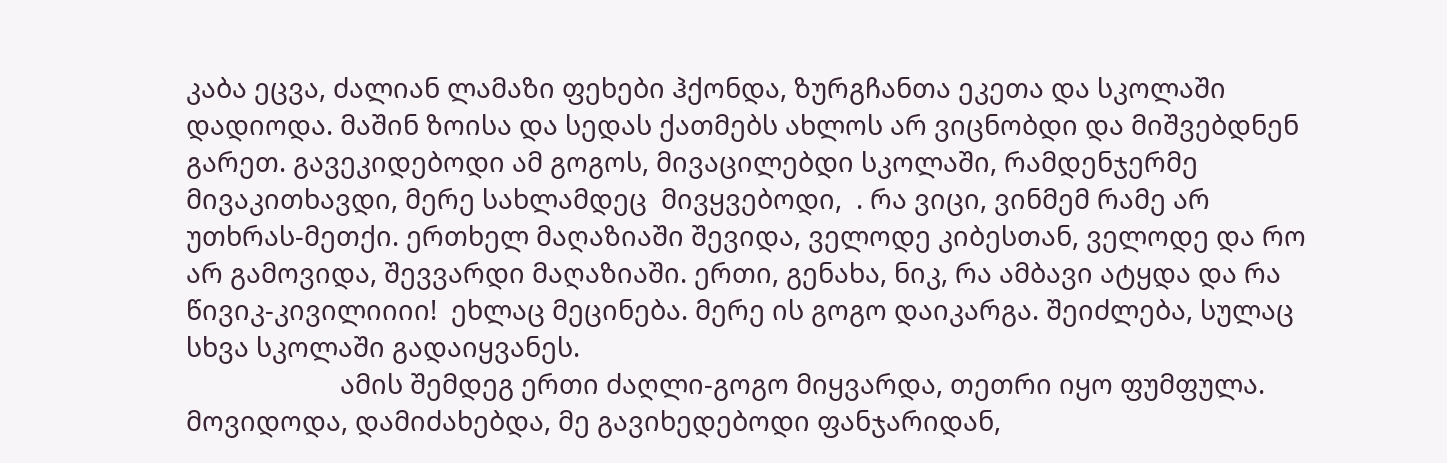კაბა ეცვა, ძალიან ლამაზი ფეხები ჰქონდა, ზურგჩანთა ეკეთა და სკოლაში დადიოდა. მაშინ ზოისა და სედას ქათმებს ახლოს არ ვიცნობდი და მიშვებდნენ გარეთ. გავეკიდებოდი ამ გოგოს, მივაცილებდი სკოლაში, რამდენჯერმე მივაკითხავდი, მერე სახლამდეც  მივყვებოდი,  . რა ვიცი, ვინმემ რამე არ უთხრას-მეთქი. ერთხელ მაღაზიაში შევიდა, ველოდე კიბესთან, ველოდე და რო არ გამოვიდა, შევვარდი მაღაზიაში. ერთი, გენახა, ნიკ, რა ამბავი ატყდა და რა წივიკ-კივილიიიი!  ეხლაც მეცინება. მერე ის გოგო დაიკარგა. შეიძლება, სულაც  სხვა სკოლაში გადაიყვანეს.
                      ამის შემდეგ ერთი ძაღლი-გოგო მიყვარდა, თეთრი იყო ფუმფულა. მოვიდოდა, დამიძახებდა, მე გავიხედებოდი ფანჯარიდან,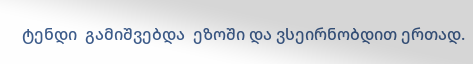ტენდი  გამიშვებდა  ეზოში და ვსეირნობდით ერთად.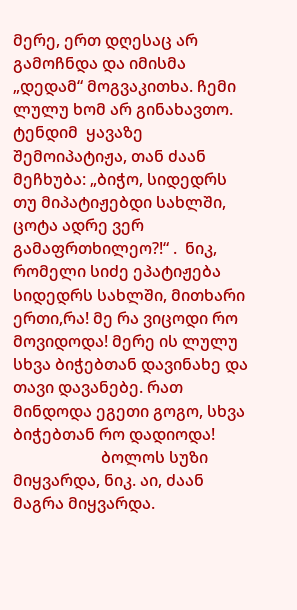მერე, ერთ დღესაც არ გამოჩნდა და იმისმა „დედამ“ მოგვაკითხა. ჩემი ლულუ ხომ არ გინახავთო. ტენდიმ  ყავაზე შემოიპატიჟა, თან ძაან მეჩხუბა: „ბიჭო, სიდედრს თუ მიპატიჟებდი სახლში, ცოტა ადრე ვერ გამაფრთხილეო?!“ .  ნიკ, რომელი სიძე ეპატიჟება სიდედრს სახლში, მითხარი ერთი,რა! მე რა ვიცოდი რო მოვიდოდა! მერე ის ლულუ სხვა ბიჭებთან დავინახე და თავი დავანებე. რათ მინდოდა ეგეთი გოგო, სხვა ბიჭებთან რო დადიოდა!
                      ბოლოს სუზი მიყვარდა, ნიკ. აი, ძაან მაგრა მიყვარდა.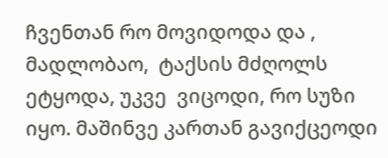ჩვენთან რო მოვიდოდა და , მადლობაო,  ტაქსის მძღოლს ეტყოდა, უკვე  ვიცოდი, რო სუზი  იყო. მაშინვე კართან გავიქცეოდი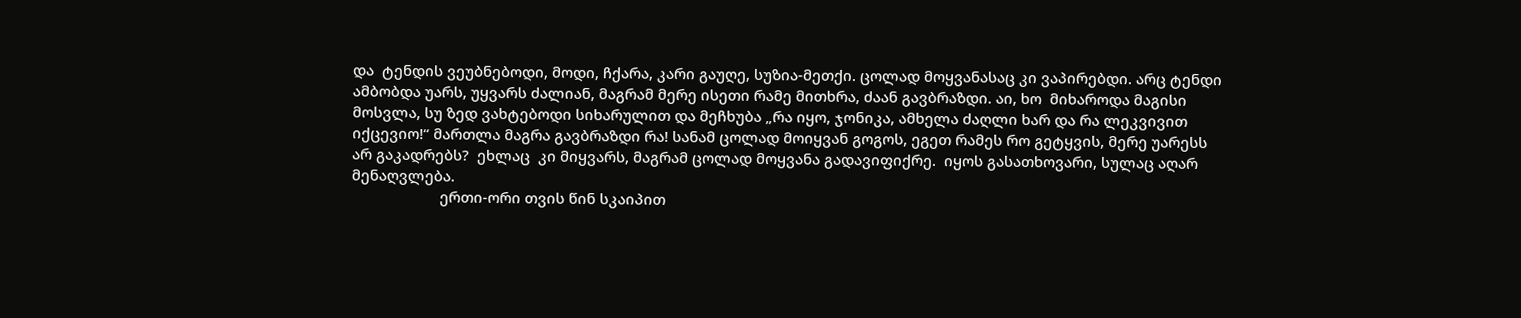და  ტენდის ვეუბნებოდი, მოდი, ჩქარა, კარი გაუღე, სუზია-მეთქი. ცოლად მოყვანასაც კი ვაპირებდი. არც ტენდი  ამბობდა უარს, უყვარს ძალიან, მაგრამ მერე ისეთი რამე მითხრა, ძაან გავბრაზდი. აი, ხო  მიხაროდა მაგისი მოსვლა, სუ ზედ ვახტებოდი სიხარულით და მეჩხუბა „რა იყო, ჯონიკა, ამხელა ძაღლი ხარ და რა ლეკვივით იქცევიო!“ მართლა მაგრა გავბრაზდი რა! სანამ ცოლად მოიყვან გოგოს, ეგეთ რამეს რო გეტყვის, მერე უარესს არ გაკადრებს?  ეხლაც  კი მიყვარს, მაგრამ ცოლად მოყვანა გადავიფიქრე.  იყოს გასათხოვარი, სულაც აღარ მენაღვლება.
                      ერთი-ორი თვის წინ სკაიპით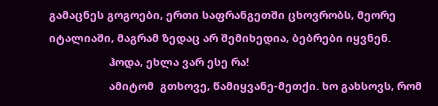გამაცნეს გოგოები, ერთი საფრანგეთში ცხოვრობს, მეორე იტალიაში, მაგრამ ზედაც არ შემიხედია, ბებრები იყვნენ.
                    ჰოდა, ეხლა ვარ ესე რა!
                    ამიტომ  გთხოვე, წამიყვანე-მეთქი. ხო გახსოვს, რომ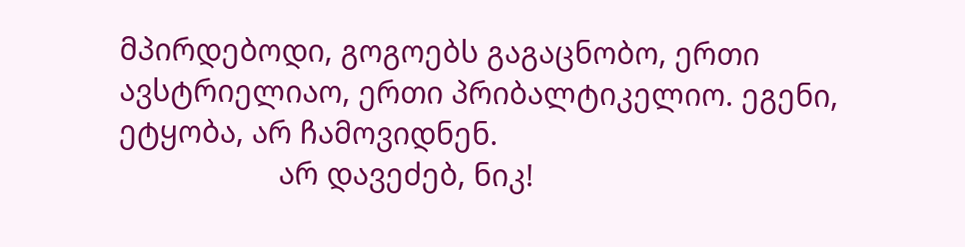მპირდებოდი, გოგოებს გაგაცნობო, ერთი ავსტრიელიაო, ერთი პრიბალტიკელიო. ეგენი, ეტყობა, არ ჩამოვიდნენ.
                    არ დავეძებ, ნიკ!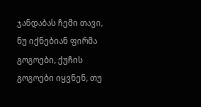ჯანდაბას ჩემი თავი, ნუ იქნებიან ფირმა გოგოები, ქუჩის გოგოები იყვნენ, თუ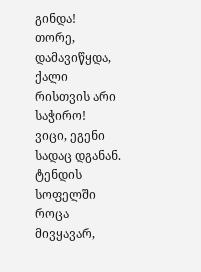გინდა!  თორე, დამავიწყდა, ქალი რისთვის არი საჭირო!  ვიცი, ეგენი სადაც დგანან. ტენდის სოფელში როცა მივყავარ,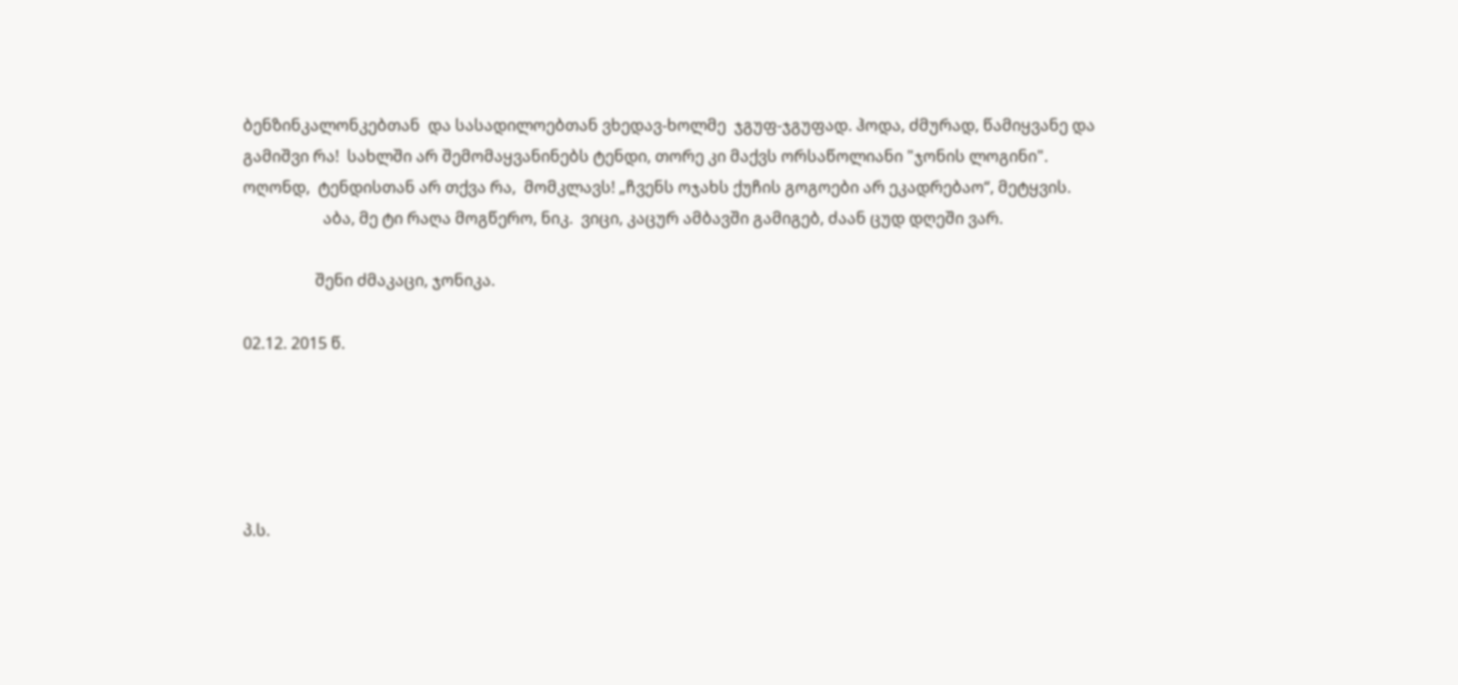ბენზინკალონკებთან  და სასადილოებთან ვხედავ-ხოლმე  ჯგუფ-ჯგუფად. ჰოდა, ძმურად, წამიყვანე და გამიშვი რა!  სახლში არ შემომაყვანინებს ტენდი, თორე კი მაქვს ორსაწოლიანი "ჯონის ლოგინი".
ოღონდ,  ტენდისთან არ თქვა რა,  მომკლავს! „ჩვენს ოჯახს ქუჩის გოგოები არ ეკადრებაო“, მეტყვის.
                    აბა, მე ტი რაღა მოგწერო, ნიკ.  ვიცი, კაცურ ამბავში გამიგებ, ძაან ცუდ დღეში ვარ.

                  შენი ძმაკაცი, ჯონიკა.

02.12. 2015 წ.





პ.ს.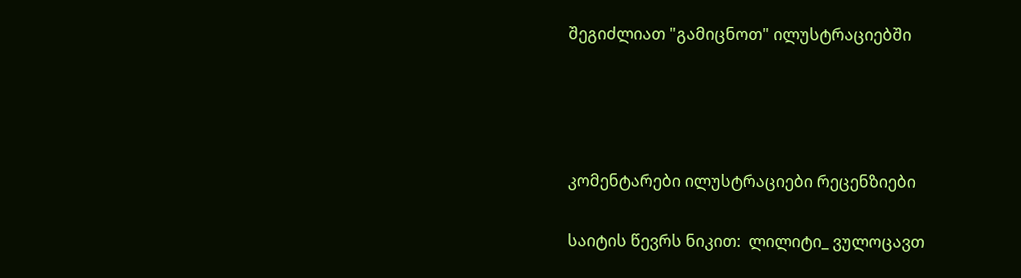შეგიძლიათ "გამიცნოთ" ილუსტრაციებში




კომენტარები ილუსტრაციები რეცენზიები

საიტის წევრს ნიკით:  ლილიტი_ ვულოცავთ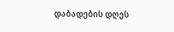დაბადების დღეს